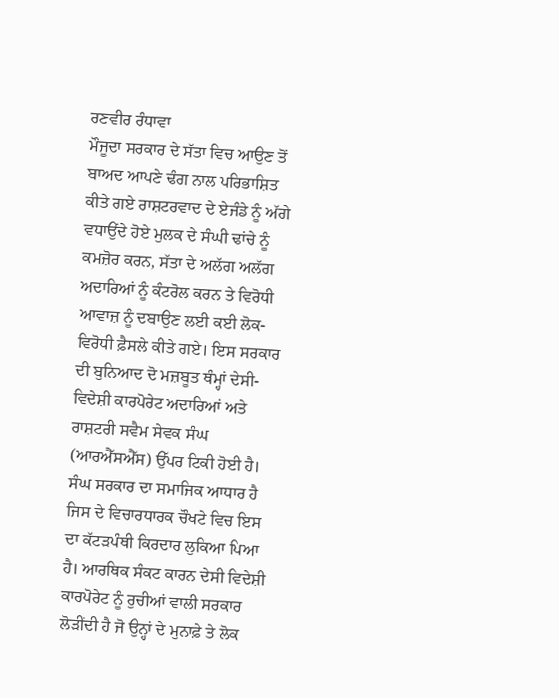ਰਣਵੀਰ ਰੰਧਾਵਾ
ਮੌਜੂਦਾ ਸਰਕਾਰ ਦੇ ਸੱਤਾ ਵਿਚ ਆਉਣ ਤੋਂ ਬਾਅਦ ਆਪਣੇ ਢੰਗ ਨਾਲ ਪਰਿਭਾਸ਼ਿਤ ਕੀਤੇ ਗਏ ਰਾਸ਼ਟਰਵਾਦ ਦੇ ਏਜੰਡੇ ਨੂੰ ਅੱਗੇ ਵਧਾਉਂਦੇ ਹੋਏ ਮੁਲਕ ਦੇ ਸੰਘੀ ਢਾਂਚੇ ਨੂੰ ਕਮਜ਼ੋਰ ਕਰਨ, ਸੱਤਾ ਦੇ ਅਲੱਗ ਅਲੱਗ ਅਦਾਰਿਆਂ ਨੂੰ ਕੰਟਰੋਲ ਕਰਨ ਤੇ ਵਿਰੋਧੀ ਆਵਾਜ਼ ਨੂੰ ਦਬਾਉਣ ਲਈ ਕਈ ਲੋਕ-ਵਿਰੋਧੀ ਫ਼ੈਸਲੇ ਕੀਤੇ ਗਏ। ਇਸ ਸਰਕਾਰ ਦੀ ਬੁਨਿਆਦ ਦੋ ਮਜ਼ਬੂਤ ਥੰਮ੍ਹਾਂ ਦੇਸੀ-ਵਿਦੇਸ਼ੀ ਕਾਰਪੋਰੇਟ ਅਦਾਰਿਆਂ ਅਤੇ ਰਾਸ਼ਟਰੀ ਸਵੈਮ ਸੇਵਕ ਸੰਘ (ਆਰਐੱਸਐੱਸ) ਉੱਪਰ ਟਿਕੀ ਹੋਈ ਹੈ। ਸੰਘ ਸਰਕਾਰ ਦਾ ਸਮਾਜਿਕ ਆਧਾਰ ਹੈ ਜਿਸ ਦੇ ਵਿਚਾਰਧਾਰਕ ਚੌਖਟੇ ਵਿਚ ਇਸ ਦਾ ਕੱਟੜਪੰਥੀ ਕਿਰਦਾਰ ਲੁਕਿਆ ਪਿਆ ਹੈ। ਆਰਥਿਕ ਸੰਕਟ ਕਾਰਨ ਦੇਸੀ ਵਿਦੇਸ਼ੀ ਕਾਰਪੋਰੇਟ ਨੂੰ ਰੁਚੀਆਂ ਵਾਲੀ ਸਰਕਾਰ ਲੋੜੀਂਦੀ ਹੈ ਜੋ ਉਨ੍ਹਾਂ ਦੇ ਮੁਨਾਫ਼ੇ ਤੇ ਲੋਕ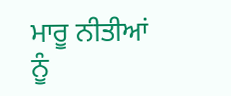ਮਾਰੂ ਨੀਤੀਆਂ ਨੂੰ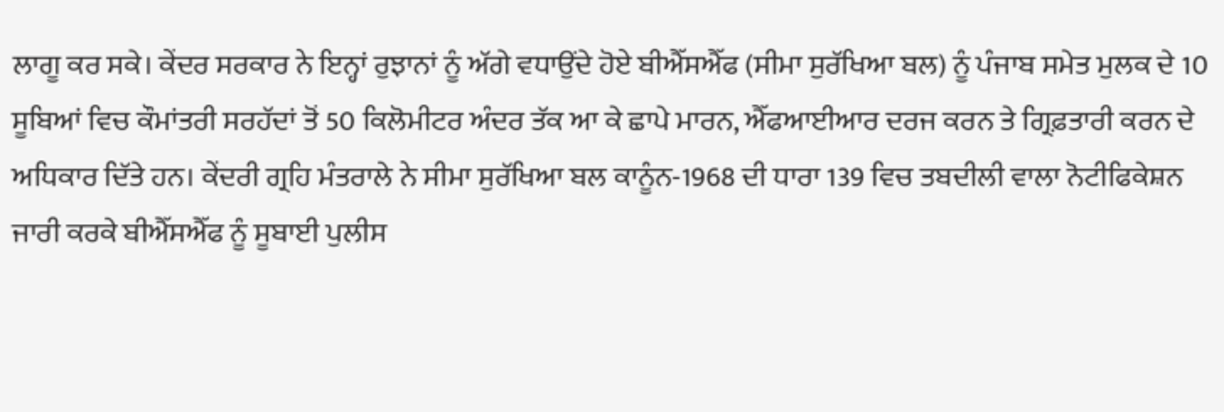ਲਾਗੂ ਕਰ ਸਕੇ। ਕੇਂਦਰ ਸਰਕਾਰ ਨੇ ਇਨ੍ਹਾਂ ਰੁਝਾਨਾਂ ਨੂੰ ਅੱਗੇ ਵਧਾਉਂਦੇ ਹੋਏ ਬੀਐੱਸਐੱਫ (ਸੀਮਾ ਸੁਰੱਖਿਆ ਬਲ) ਨੂੰ ਪੰਜਾਬ ਸਮੇਤ ਮੁਲਕ ਦੇ 10 ਸੂਬਿਆਂ ਵਿਚ ਕੌਮਾਂਤਰੀ ਸਰਹੱਦਾਂ ਤੋਂ 50 ਕਿਲੋਮੀਟਰ ਅੰਦਰ ਤੱਕ ਆ ਕੇ ਛਾਪੇ ਮਾਰਨ, ਐੱਫਆਈਆਰ ਦਰਜ ਕਰਨ ਤੇ ਗ੍ਰਿਫ਼ਤਾਰੀ ਕਰਨ ਦੇ ਅਧਿਕਾਰ ਦਿੱਤੇ ਹਨ। ਕੇਂਦਰੀ ਗ੍ਰਹਿ ਮੰਤਰਾਲੇ ਨੇ ਸੀਮਾ ਸੁਰੱਖਿਆ ਬਲ ਕਾਨੂੰਨ-1968 ਦੀ ਧਾਰਾ 139 ਵਿਚ ਤਬਦੀਲੀ ਵਾਲਾ ਨੋਟੀਫਿਕੇਸ਼ਨ ਜਾਰੀ ਕਰਕੇ ਬੀਐੱਸਐੱਫ ਨੂੰ ਸੂਬਾਈ ਪੁਲੀਸ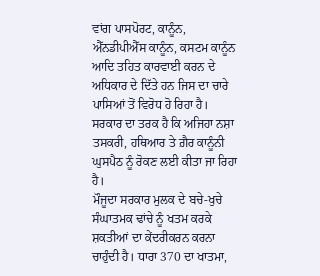ਵਾਂਗ ਪਾਸਪੋਰਟ, ਕਾਨੂੰਨ, ਐੱਨਡੀਪੀਐੱਸ ਕਾਨੂੰਨ, ਕਸਟਮ ਕਾਨੂੰਨ ਆਦਿ ਤਹਿਤ ਕਾਰਵਾਈ ਕਰਨ ਦੇ ਅਧਿਕਾਰ ਦੇ ਦਿੱਤੇ ਹਨ ਜਿਸ ਦਾ ਚਾਰੇ ਪਾਸਿਆਂ ਤੋਂ ਵਿਰੋਧ ਹੋ ਰਿਹਾ ਹੈ। ਸਰਕਾਰ ਦਾ ਤਰਕ ਹੈ ਕਿ ਅਜਿਹਾ ਨਸ਼ਾ ਤਸਕਰੀ, ਹਥਿਆਰ ਤੇ ਗ਼ੈਰ ਕਾਨੂੰਨੀ ਘੁਸਪੈਠ ਨੂੰ ਰੋਕਣ ਲਈ ਕੀਤਾ ਜਾ ਰਿਹਾ ਹੈ।
ਮੌਜੂਦਾ ਸਰਕਾਰ ਮੁਲਕ ਦੇ ਬਚੇ-ਖੁਚੇ ਸੰਘਾਤਮਕ ਢਾਂਚੇ ਨੂੰ ਖਤਮ ਕਰਕੇ ਸ਼ਕਤੀਆਂ ਦਾ ਕੇਂਦਰੀਕਰਨ ਕਰਨਾ ਚਾਹੁੰਦੀ ਹੈ। ਧਾਰਾ 370 ਦਾ ਖਾਤਮਾ,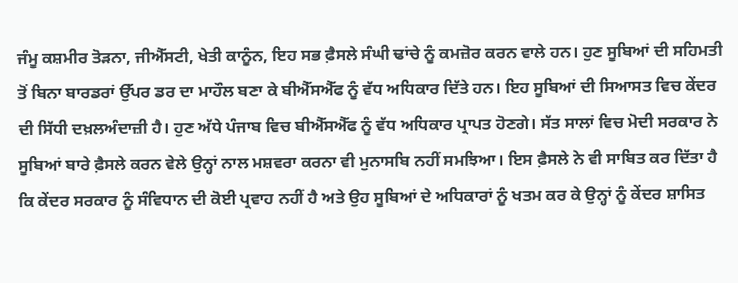ਜੰਮੂ ਕਸ਼ਮੀਰ ਤੋੜਨਾ, ਜੀਐੱਸਟੀ, ਖੇਤੀ ਕਾਨੂੰਨ, ਇਹ ਸਭ ਫ਼ੈਸਲੇ ਸੰਘੀ ਢਾਂਚੇ ਨੂੰ ਕਮਜ਼ੋਰ ਕਰਨ ਵਾਲੇ ਹਨ। ਹੁਣ ਸੂਬਿਆਂ ਦੀ ਸਹਿਮਤੀ ਤੋਂ ਬਿਨਾ ਬਾਰਡਰਾਂ ਉੱਪਰ ਡਰ ਦਾ ਮਾਹੌਲ ਬਣਾ ਕੇ ਬੀਐੱਸਐੱਫ ਨੂੰ ਵੱਧ ਅਧਿਕਾਰ ਦਿੱਤੇ ਹਨ। ਇਹ ਸੂਬਿਆਂ ਦੀ ਸਿਆਸਤ ਵਿਚ ਕੇਂਦਰ ਦੀ ਸਿੱਧੀ ਦਖ਼ਲਅੰਦਾਜ਼ੀ ਹੈ। ਹੁਣ ਅੱਧੇ ਪੰਜਾਬ ਵਿਚ ਬੀਐੱਸਐੱਫ ਨੂੰ ਵੱਧ ਅਧਿਕਾਰ ਪ੍ਰਾਪਤ ਹੋਣਗੇ। ਸੱਤ ਸਾਲਾਂ ਵਿਚ ਮੋਦੀ ਸਰਕਾਰ ਨੇ ਸੂਬਿਆਂ ਬਾਰੇ ਫ਼ੈਸਲੇ ਕਰਨ ਵੇਲੇ ਉਨ੍ਹਾਂ ਨਾਲ ਮਸ਼ਵਰਾ ਕਰਨਾ ਵੀ ਮੁਨਾਸਬਿ ਨਹੀਂ ਸਮਝਿਆ। ਇਸ ਫ਼ੈਸਲੇ ਨੇ ਵੀ ਸਾਬਿਤ ਕਰ ਦਿੱਤਾ ਹੈ ਕਿ ਕੇਂਦਰ ਸਰਕਾਰ ਨੂੰ ਸੰਵਿਧਾਨ ਦੀ ਕੋਈ ਪ੍ਰਵਾਹ ਨਹੀਂ ਹੈ ਅਤੇ ਉਹ ਸੂਬਿਆਂ ਦੇ ਅਧਿਕਾਰਾਂ ਨੂੰ ਖਤਮ ਕਰ ਕੇ ਉਨ੍ਹਾਂ ਨੂੰ ਕੇਂਦਰ ਸ਼ਾਸਿਤ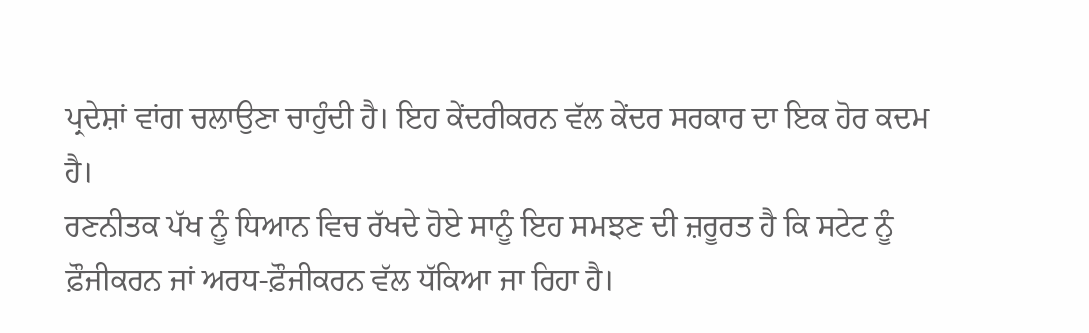ਪ੍ਰਦੇਸ਼ਾਂ ਵਾਂਗ ਚਲਾਉਣਾ ਚਾਹੁੰਦੀ ਹੈ। ਇਹ ਕੇਂਦਰੀਕਰਨ ਵੱਲ ਕੇਂਦਰ ਸਰਕਾਰ ਦਾ ਇਕ ਹੋਰ ਕਦਮ ਹੈ।
ਰਣਨੀਤਕ ਪੱਖ ਨੂੰ ਧਿਆਨ ਵਿਚ ਰੱਖਦੇ ਹੋਏ ਸਾਨੂੰ ਇਹ ਸਮਝਣ ਦੀ ਜ਼ਰੂਰਤ ਹੈ ਕਿ ਸਟੇਟ ਨੂੰ ਫ਼ੌਜੀਕਰਨ ਜਾਂ ਅਰਧ-ਫ਼ੌਜੀਕਰਨ ਵੱਲ ਧੱਕਿਆ ਜਾ ਰਿਹਾ ਹੈ।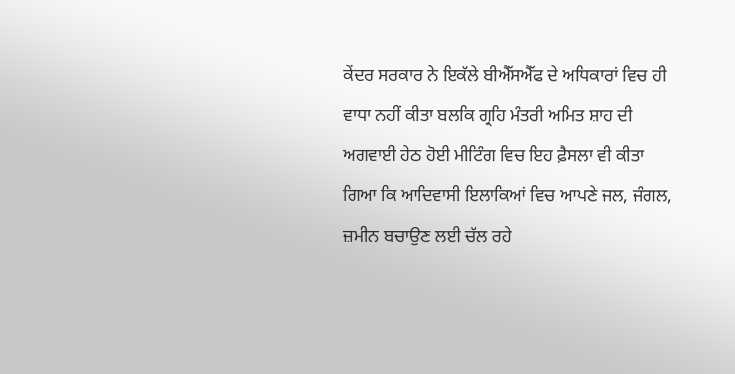ਕੇਂਦਰ ਸਰਕਾਰ ਨੇ ਇਕੱਲੇ ਬੀਐੱਸਐੱਫ ਦੇ ਅਧਿਕਾਰਾਂ ਵਿਚ ਹੀ ਵਾਧਾ ਨਹੀਂ ਕੀਤਾ ਬਲਕਿ ਗ੍ਰਹਿ ਮੰਤਰੀ ਅਮਿਤ ਸ਼ਾਹ ਦੀ ਅਗਵਾਈ ਹੇਠ ਹੋਈ ਮੀਟਿੰਗ ਵਿਚ ਇਹ ਫ਼ੈਸਲਾ ਵੀ ਕੀਤਾ ਗਿਆ ਕਿ ਆਦਿਵਾਸੀ ਇਲਾਕਿਆਂ ਵਿਚ ਆਪਣੇ ਜਲ, ਜੰਗਲ, ਜ਼ਮੀਨ ਬਚਾਉਣ ਲਈ ਚੱਲ ਰਹੇ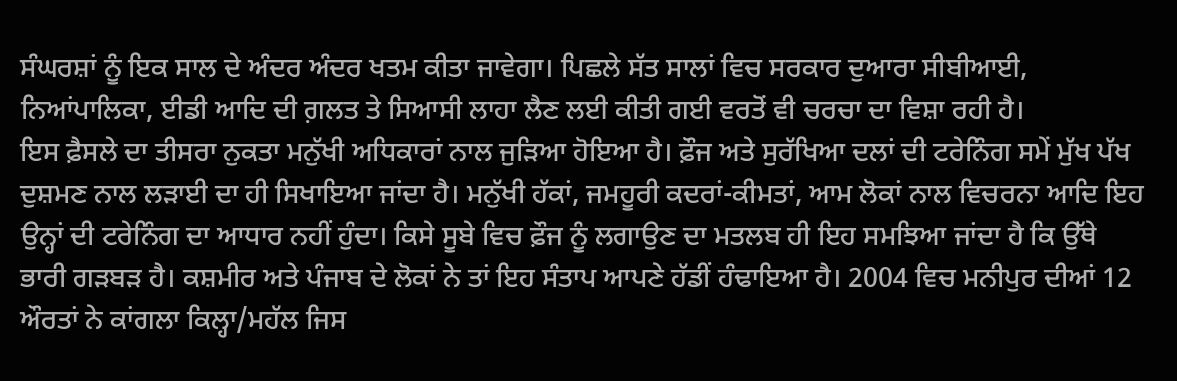ਸੰਘਰਸ਼ਾਂ ਨੂੰ ਇਕ ਸਾਲ ਦੇ ਅੰਦਰ ਅੰਦਰ ਖਤਮ ਕੀਤਾ ਜਾਵੇਗਾ। ਪਿਛਲੇ ਸੱਤ ਸਾਲਾਂ ਵਿਚ ਸਰਕਾਰ ਦੁਆਰਾ ਸੀਬੀਆਈ, ਨਿਆਂਪਾਲਿਕਾ, ਈਡੀ ਆਦਿ ਦੀ ਗ਼ਲਤ ਤੇ ਸਿਆਸੀ ਲਾਹਾ ਲੈਣ ਲਈ ਕੀਤੀ ਗਈ ਵਰਤੋਂ ਵੀ ਚਰਚਾ ਦਾ ਵਿਸ਼ਾ ਰਹੀ ਹੈ।
ਇਸ ਫ਼ੈਸਲੇ ਦਾ ਤੀਸਰਾ ਨੁਕਤਾ ਮਨੁੱਖੀ ਅਧਿਕਾਰਾਂ ਨਾਲ ਜੁੜਿਆ ਹੋਇਆ ਹੈ। ਫ਼ੌਜ ਅਤੇ ਸੁਰੱਖਿਆ ਦਲਾਂ ਦੀ ਟਰੇਨਿੰਗ ਸਮੇਂ ਮੁੱਖ ਪੱਖ ਦੁਸ਼ਮਣ ਨਾਲ ਲੜਾਈ ਦਾ ਹੀ ਸਿਖਾਇਆ ਜਾਂਦਾ ਹੈ। ਮਨੁੱਖੀ ਹੱਕਾਂ, ਜਮਹੂਰੀ ਕਦਰਾਂ-ਕੀਮਤਾਂ, ਆਮ ਲੋਕਾਂ ਨਾਲ ਵਿਚਰਨਾ ਆਦਿ ਇਹ ਉਨ੍ਹਾਂ ਦੀ ਟਰੇਨਿੰਗ ਦਾ ਆਧਾਰ ਨਹੀਂ ਹੁੰਦਾ। ਕਿਸੇ ਸੂਬੇ ਵਿਚ ਫ਼ੌਜ ਨੂੰ ਲਗਾਉਣ ਦਾ ਮਤਲਬ ਹੀ ਇਹ ਸਮਝਿਆ ਜਾਂਦਾ ਹੈ ਕਿ ਉੱਥੇ ਭਾਰੀ ਗੜਬੜ ਹੈ। ਕਸ਼ਮੀਰ ਅਤੇ ਪੰਜਾਬ ਦੇ ਲੋਕਾਂ ਨੇ ਤਾਂ ਇਹ ਸੰਤਾਪ ਆਪਣੇ ਹੱਡੀਂ ਹੰਢਾਇਆ ਹੈ। 2004 ਵਿਚ ਮਨੀਪੁਰ ਦੀਆਂ 12 ਔਰਤਾਂ ਨੇ ਕਾਂਗਲਾ ਕਿਲ੍ਹਾ/ਮਹੱਲ ਜਿਸ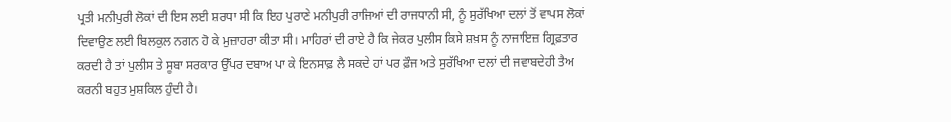ਪ੍ਰਤੀ ਮਨੀਪੁਰੀ ਲੋਕਾਂ ਦੀ ਇਸ ਲਈ ਸ਼ਰਧਾ ਸੀ ਕਿ ਇਹ ਪੁਰਾਣੇ ਮਨੀਪੁਰੀ ਰਾਜਿਆਂ ਦੀ ਰਾਜਧਾਨੀ ਸੀ, ਨੂੰ ਸੁਰੱਖਿਆ ਦਲਾਂ ਤੋਂ ਵਾਪਸ ਲੋਕਾਂ ਦਿਵਾਉਣ ਲਈ ਬਿਲਕੁਲ ਨਗਨ ਹੋ ਕੇ ਮੁਜ਼ਾਹਰਾ ਕੀਤਾ ਸੀ। ਮਾਹਿਰਾਂ ਦੀ ਰਾਏ ਹੈ ਕਿ ਜੇਕਰ ਪੁਲੀਸ ਕਿਸੇ ਸ਼ਖ਼ਸ ਨੂੰ ਨਾਜਾਇਜ਼ ਗ੍ਰਿਫ਼ਤਾਰ ਕਰਦੀ ਹੈ ਤਾਂ ਪੁਲੀਸ ਤੇ ਸੂਬਾ ਸਰਕਾਰ ਉੱਪਰ ਦਬਾਅ ਪਾ ਕੇ ਇਨਸਾਫ਼ ਲੈ ਸਕਦੇ ਹਾਂ ਪਰ ਫ਼ੌਜ ਅਤੇ ਸੁਰੱਖਿਆ ਦਲਾਂ ਦੀ ਜਵਾਬਦੇਹੀ ਤੈਅ ਕਰਨੀ ਬਹੁਤ ਮੁਸ਼ਕਿਲ ਹੁੰਦੀ ਹੈ।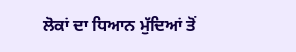ਲੋਕਾਂ ਦਾ ਧਿਆਨ ਮੁੱਦਿਆਂ ਤੋਂ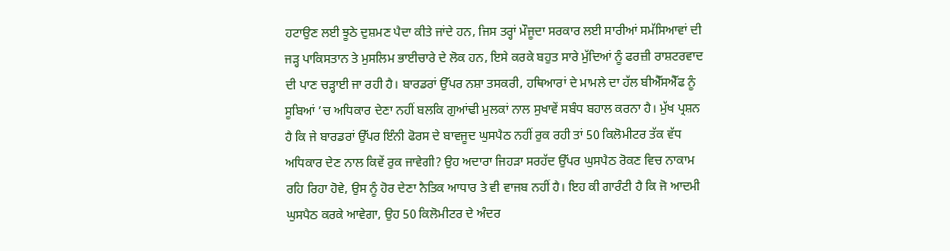ਹਟਾਉਣ ਲਈ ਝੂਠੇ ਦੁਸ਼ਮਣ ਪੈਦਾ ਕੀਤੇ ਜਾਂਦੇ ਹਨ, ਜਿਸ ਤਰ੍ਹਾਂ ਮੌਜੂਦਾ ਸਰਕਾਰ ਲਈ ਸਾਰੀਆਂ ਸਮੱਸਿਆਵਾਂ ਦੀ ਜੜ੍ਹ ਪਾਕਿਸਤਾਨ ਤੇ ਮੁਸਲਿਮ ਭਾਈਚਾਰੇ ਦੇ ਲੋਕ ਹਨ, ਇਸੇ ਕਰਕੇ ਬਹੁਤ ਸਾਰੇ ਮੁੱਦਿਆਂ ਨੂੰ ਫਰਜ਼ੀ ਰਾਸ਼ਟਰਵਾਦ ਦੀ ਪਾਣ ਚੜ੍ਹਾਈ ਜਾ ਰਹੀ ਹੈ। ਬਾਰਡਰਾਂ ਉੱਪਰ ਨਸ਼ਾ ਤਸਕਰੀ, ਹਥਿਆਰਾਂ ਦੇ ਮਾਮਲੇ ਦਾ ਹੱਲ ਬੀਐੱਸਐੱਫ ਨੂੰ ਸੂਬਿਆਂ ’ਚ ਅਧਿਕਾਰ ਦੇਣਾ ਨਹੀਂ ਬਲਕਿ ਗੁਆਂਢੀ ਮੁਲਕਾਂ ਨਾਲ ਸੁਖਾਵੇਂ ਸਬੰਧ ਬਹਾਲ ਕਰਨਾ ਹੈ। ਮੁੱਖ ਪ੍ਰਸ਼ਨ ਹੈ ਕਿ ਜੇ ਬਾਰਡਰਾਂ ਉੱਪਰ ਇੰਨੀ ਫੋਰਸ ਦੇ ਬਾਵਜੂਦ ਘੁਸਪੈਠ ਨਹੀਂ ਰੁਕ ਰਹੀ ਤਾਂ 50 ਕਿਲੋਮੀਟਰ ਤੱਕ ਵੱਧ ਅਧਿਕਾਰ ਦੇਣ ਨਾਲ ਕਿਵੇਂ ਰੁਕ ਜਾਵੇਗੀ? ਉਹ ਅਦਾਰਾ ਜਿਹੜਾ ਸਰਹੱਦ ਉੱਪਰ ਘੁਸਪੈਠ ਰੋਕਣ ਵਿਚ ਨਾਕਾਮ ਰਹਿ ਰਿਹਾ ਹੋਵੇ, ਉਸ ਨੂੰ ਹੋਰ ਦੇਣਾ ਨੈਤਿਕ ਆਧਾਰ ਤੇ ਵੀ ਵਾਜਬ ਨਹੀਂ ਹੈ। ਇਹ ਕੀ ਗਾਰੰਟੀ ਹੈ ਕਿ ਜੋ ਆਦਮੀ ਘੁਸਪੈਠ ਕਰਕੇ ਆਵੇਗਾ, ਉਹ 50 ਕਿਲੋਮੀਟਰ ਦੇ ਅੰਦਰ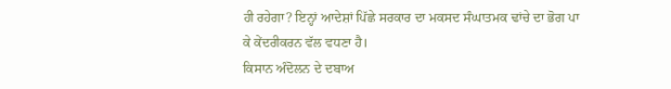ਹੀ ਰਹੇਗਾ? ਇਨ੍ਹਾਂ ਆਦੇਸ਼ਾਂ ਪਿੱਛੇ ਸਰਕਾਰ ਦਾ ਮਕਸਦ ਸੰਘਾਤਮਕ ਢਾਂਚੇ ਦਾ ਭੋਗ ਪਾ ਕੇ ਕੇਂਦਰੀਕਰਨ ਵੱਲ ਵਧਣਾ ਹੈ।
ਕਿਸਾਨ ਅੰਦੋਲਨ ਦੇ ਦਬਾਅ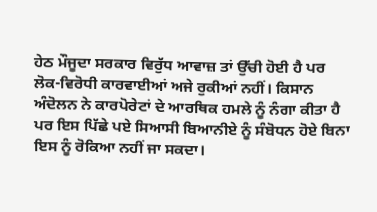ਹੇਠ ਮੌਜੂਦਾ ਸਰਕਾਰ ਵਿਰੁੱਧ ਆਵਾਜ਼ ਤਾਂ ਉੱਚੀ ਹੋਈ ਹੈ ਪਰ ਲੋਕ-ਵਿਰੋਧੀ ਕਾਰਵਾਈਆਂ ਅਜੇ ਰੁਕੀਆਂ ਨਹੀਂ। ਕਿਸਾਨ ਅੰਦੋਲਨ ਨੇ ਕਾਰਪੋਰੇਟਾਂ ਦੇ ਆਰਥਿਕ ਹਮਲੇ ਨੂੰ ਨੰਗਾ ਕੀਤਾ ਹੈ ਪਰ ਇਸ ਪਿੱਛੇ ਪਏ ਸਿਆਸੀ ਬਿਆਨੀਏ ਨੂੰ ਸੰਬੋਧਨ ਹੋਏ ਬਿਨਾ ਇਸ ਨੂੰ ਰੋਕਿਆ ਨਹੀਂ ਜਾ ਸਕਦਾ।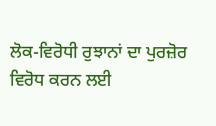ਲੋਕ-ਵਿਰੋਧੀ ਰੁਝਾਨਾਂ ਦਾ ਪੁਰਜ਼ੋਰ ਵਿਰੋਧ ਕਰਨ ਲਈ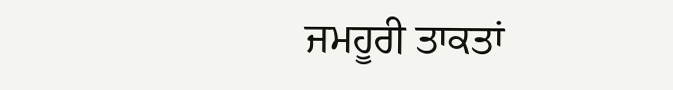ਜਮਹੂਰੀ ਤਾਕਤਾਂ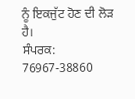ਨੂੰ ਇਕਜੁੱਟ ਹੋਣ ਦੀ ਲੋੜ ਹੈ।
ਸੰਪਰਕ: 76967-38860